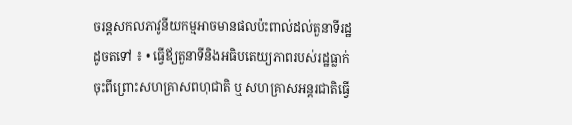ចរន្ដសកលភាវូនីយកម្មអាចមានផលប៉ះពាល់ដល់តួនាទីរដ្ឋដូចតទៅ ៖ • ធ្វើឪ្យតួនាទីនិងអធិបតេយ្យភាពរបស់រដ្ឋធ្លាក់ចុះពីព្រោះសហគ្រាសពហុជាតិ ឬ សហគ្រាសអន្ដរជាតិធ្វើ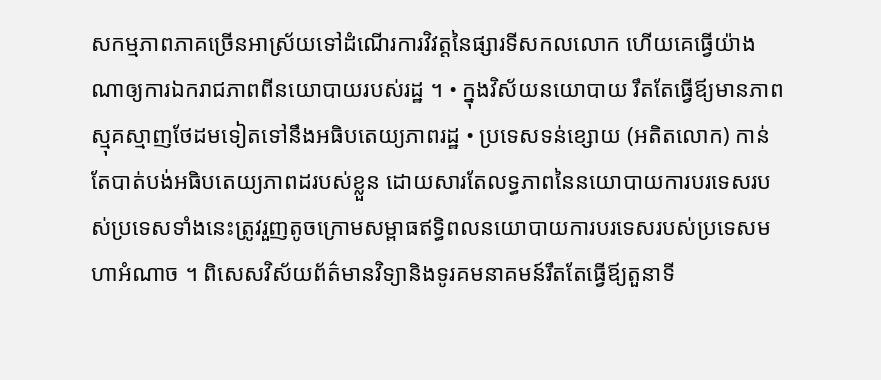សកម្មភាពភាគច្រើនអាស្រ័យទៅដំណើរការវិវត្តនៃផ្សារទីសកលលោក ហើយគេធ្វើយ៉ាងណាឲ្យការឯករាជភាពពីនយោបាយរបស់រដ្ឋ ។ • ក្នុងវិស័យនយោបាយ រឹតតែធ្វើឪ្យមានភាពស្មុគស្មាញថែដមទៀតទៅនឹងអធិបតេយ្យភាពរដ្ឋ • ប្រទេសទន់ខ្សោយ (អតិតលោក) កាន់តែបាត់បង់អធិបតេយ្យភាពដរបស់ខ្លួន ដោយសារតែលទ្ធភាពនៃនយោបាយការបរទេសរបស់ប្រទេសទាំងនេះត្រូវរួញតូចក្រោមសម្ពាធឥទ្ធិពលនយោបាយការបរទេសរបស់ប្រទេសមហាអំណាច ។ ពិសេសវិស័យព័ត៌មានវិទ្យានិងទូរគមនាគមន៍រឹតតែធ្វើឪ្យតួនាទី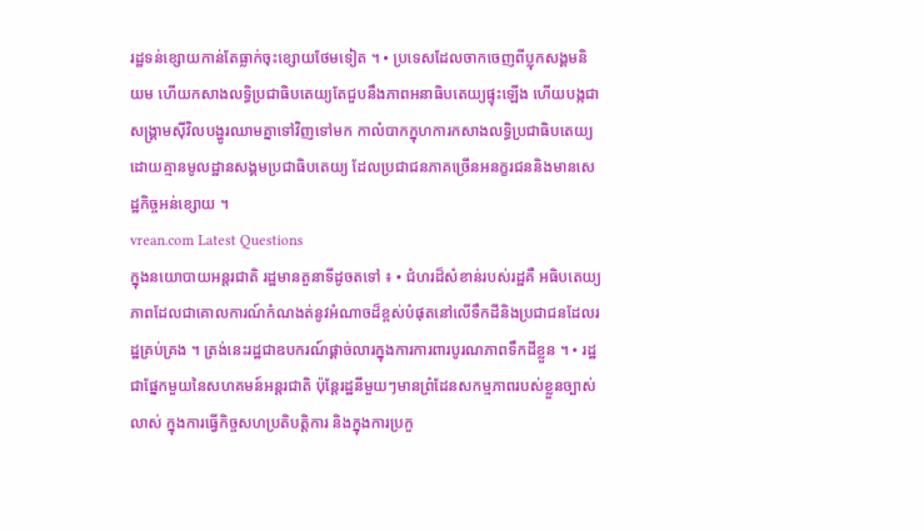រដ្ឋទន់ខ្សោយកាន់តែធ្លាក់ចុះខ្សោយថែមទៀត ។ • ប្រទេសដែលចាកចេញពីប្លុកសង្គមនិយម ហើយកសាងលទ្ធិប្រជាធិបតេយ្យតែជួបនឹងភាពអនាធិបតេយ្យផ្ទុះឡើង ហើយបង្កជាសង្រ្គាមស៊ីវិលបង្ហូរឈាមគ្នាទៅវិញទៅមក កាលំបាកក្នុហការកសាងលទ្ធិប្រជាធិបតេយ្យដោយគ្មានមូលដ្ឋានសង្គមប្រជាធិបតេយ្យ ដែលប្រជាជនភាគច្រើនអនក្ខរជននិងមានសេដ្ឋកិច្ចអន់ខ្សោយ ។
vrean.com Latest Questions
ក្នុងនយោបាយអន្ដរជាតិ រដ្ឋមានតួនាទីដូចតទៅ ៖ • ជំហរដ៏សំខាន់របស់រដ្ឋគឺ អធិបតេយ្យភាពដែលជាគោលការណ៍កំណងត់នូវអំណាចដ៏ខ្ពស់បំផុតនៅលើទឹកដីនិងប្រជាជនដែលរដ្ឋគ្រប់គ្រង ។ ត្រង់នេះរដ្ឋជាឧបករណ៍ផ្គាច់លារក្នុងការការពារបូរណភាពទឹកដីខ្លួន ។ • រដ្ឋជាផ្នែកមួយនៃសហគមន៍អន្ដរជាតិ ប៉ុន្ដែរដ្ឋនីមួយៗមានព្រំដែនសកម្មភាពរបស់ខ្លួនច្បាស់លាស់ ក្នុងការធ្វើកិច្ចសហប្រតិបត្តិការ និងក្នុងការប្រកួ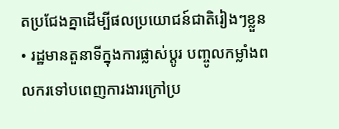តប្រជែងគ្នាដើម្បីផលប្រយោជន៍ជាតិរៀងៗខ្លួន • រដ្ឋមានតួនាទីក្នុងការផ្លាស់ប្តូរ បញ្ចូលកម្លាំងពលករទៅបពេញការងារក្រៅប្រ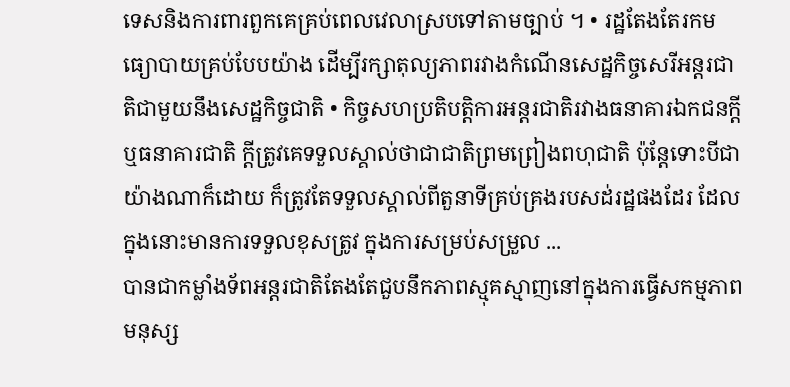ទេសនិងការពារពួកគេគ្រប់ពេលវេលាស្របទៅតាមច្បាប់ ។ • រដ្ឋតែងតែរកមធ្យោបាយគ្រប់បែបយ៉ាង ដើម្បីរក្សាតុល្យភាពរវាងកំណើនសេដ្ឋកិច្ចសេរីអន្តរជាតិជាមួយនឹងសេដ្ឋកិច្ចជាតិ • កិច្ចសហប្រតិបត្តិការអន្ដរជាតិរវាងធនាគារឯកជនក្ដី ឬធនាគារជាតិ ក្ដីត្រូវគេទទួលស្គាល់ថាជាជាតិព្រមព្រៀងពហុជាតិ ប៉ុន្ដែទោះបីជាយ៉ាងណាក៏ដោយ ក៏ត្រូវតែទទួលស្គាល់ពីតួនាទីគ្រប់គ្រងរបសដ់រដ្ឋផងដែរ ដែលក្នុងនោះមានការទទួលខុសត្រូវ ក្នុងការសម្រប់សម្រួល ...
បានជាកម្លាំងទ័ពអន្ដរជាតិតែងតែជួបនឹកភាពស្មុគស្មាញនៅក្នុងការធ្វើសកម្មភាពមនុស្ស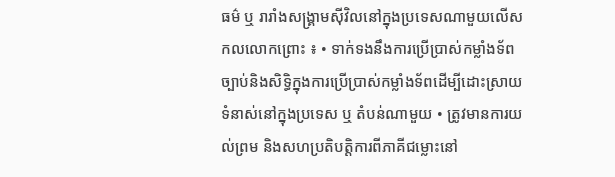ធម៌ ឬ រារាំងសង្រ្គាមស៊ីវិលនៅក្នុងប្រទេសណាមួយលើសកលលោកព្រោះ ៖ • ទាក់ទងនឹងការប្រើប្រាស់កម្លាំងទ័ពច្បាប់និងសិទ្ធិក្នុងការប្រើប្រាស់កម្លាំងទ័ពដើម្បីដោះស្រាយទំនាស់នៅក្នុងប្រទេស ឬ តំបន់ណាមួយ • ត្រូវមានការយល់ព្រម និងសហប្រតិបត្តិការពីភាគីជម្លោះនៅ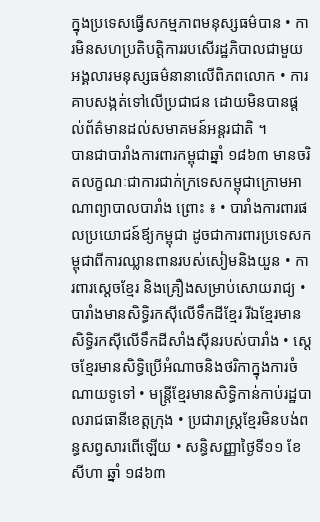ក្នុងប្រទេសធ្វើសកម្មភាពមនុស្សធម៌បាន • ការមិនសហប្រតិបត្តិការរបសើរដ្ឋភិបាលជាមួយអង្គលារមនុស្សធម៌នានាលើពិភពលោក • ការគាបសង្កត់ទៅលើប្រជាជន ដោយមិនបានផ្ដល់ព័ត៌មានដល់សមាគមន៍អន្ដរជាតិ ។
បានជាបារាំងការពារកម្ពុជាឆ្នាំ ១៨៦៣ មានចរិតលក្ខណៈជាការជាក់ក្រទេសកម្ពុជាក្រោមអាណាព្យាបាលបារាំង ព្រោះ ៖ • បារាំងការពារផលប្រយោជន៍ឪ្យកម្ពុជា ដូចជាការពារប្រទេសកម្ពុជាពីការឈ្លានពានរបស់សៀមនិងយួន • ការពារស្ដេចខ្មែរ និងគ្រឿងសម្រាប់សោយរាជ្យ • បារាំងមានសិទ្ធិរកស៊ីលើទឹកដីខ្មែរ រីឯខ្មែរមានសិទ្ធិរកស៊ីលើទឹកដីសាំងស៊ីនរបស់បារាំង • ស្ដេចខ្មែរមានសិទ្ធិប្រើអំណាចនិងថរិកាក្នុងការចំណាយទូទៅ • មន្ដ្រីខ្មែរមានសិទ្ធិកាន់កាប់រដ្ឋបាលរាជធានីខេត្តក្រុង • ប្រជារាស្រ្ដខ្មែរមិនបង់ពន្ធសព្វសារពើឡើយ • សន្ធិសញ្ញាថ្ងៃទី១១ ខែ សីហា ឆ្នាំ ១៨៦៣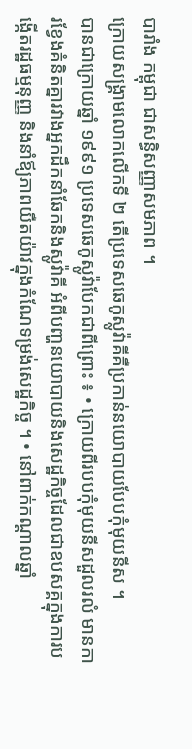បារាំង កម្ពុជា ជាសន្ធិសញ្ញាសមភាព ។
ក្រោយសង្រ្គាមលោកលើកទី ២ តើប្រទេសឆេកូស្លូវ៉ាគីគឺប្រកាន់នយោបាយបែបកុំមុយនីស ។
បានជាក្រោយឆ្នាំ ១៩៩១ ប្រទេសឆេកូស្លូវ៉ាបែកជាពីព្រោះ ៖ • ក្រោយពីរបបកុំមុយនីសដួលរលំ មានការខ្វែងគំនិតគ្នារវាងអ្នកដឹកនាំឆែកនិងស្លូវ៉ាគី អំពីបញ្ហនយោបាយនិងសេដ្ឋកិច្ចដែលជាឧបសគ្គក្នុងការបង្កើតរដ្ឋធម្មនុញ្ញ និងនាំឪ្យភាពយឺតយ៉ាវក្នុងកំណែទម្រង់សេដ្ឋកិច្ច ។ • នៅពាក់កណ្ដាលឆ្នាំ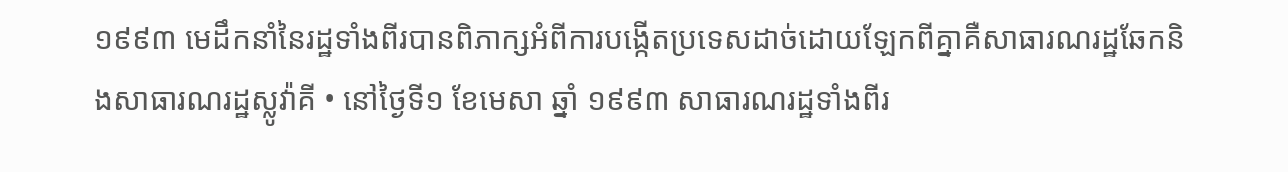១៩៩៣ មេដឹកនាំនៃរដ្ឋទាំងពីរបានពិភាក្សអំពីការបង្កើតប្រទេសដាច់ដោយឡែកពីគ្នាគឺសាធារណរដ្ឋឆែកនិងសាធារណរដ្ឋស្លូវ៉ាគី • នៅថ្ងៃទី១ ខែមេសា ឆ្នាំ ១៩៩៣ សាធារណរដ្ឋទាំងពីរ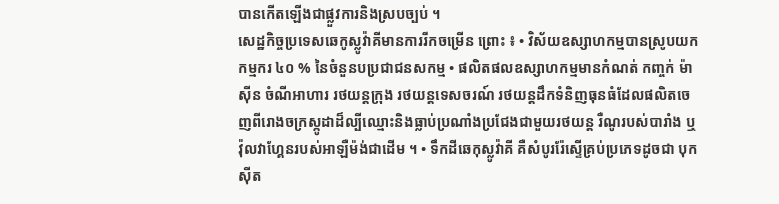បានកើតឡើងជាផ្លួវការនិងស្របច្បប់ ។
សេដ្ឋកិច្ចប្រទេសឆេកូស្លូវ៉ាគីមានការរីកចម្រើន ព្រោះ ៖ • វិស័យឧស្សាហកម្មបានស្រូបយកកម្មករ ៤០ % នៃចំនួនបប្រជាជនសកម្ម • ផលិតផលឧស្សាហកម្មមានកំណត់ កញ្ចក់ ម៉ាស៊ីន ចំណីអាហារ រថយន្ដក្រុង រថយន្ដទេសចរណ៍ រថយន្ដដឹកទំនិញធុនធំដែលផលិតចេញពីរោងចក្រស្កូដាដ៏ល្បីឈ្មោះនិងធ្លាប់ប្រណាំងប្រជែងជាមួយរថយន្ដ រឺណូរបស់បារាំង ឬ វ៉ុលវាហ្គែនរបស់អាឡឺម៉ង់ជាដើម ។ • ទឹកដីឆេកុស្លូវ៉ាគី គឺសំបូររ៉ែស្ទើគ្រប់ប្រភេទដូចជា បុកស៊ីត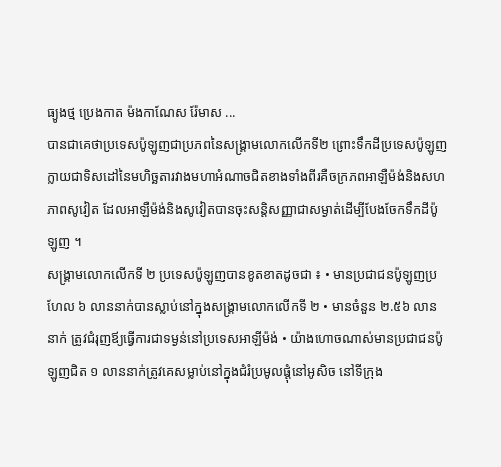ធ្យូងថ្ម ប្រេងកាត ម៉ងកាណែស រ៉ែមាស ...
បានជាគេថាប្រទេសប៉ូឡូញជាប្រភពនៃសង្រ្គាមលោកលើកទី២ ព្រោះទឹកដីប្រទេសប៉ូឡូញក្លាយជាទិសដៅនៃមហិច្ឆតារវាងមហាអំណាចជិតខាងទាំងពីរគឺចក្រភពអាឡឺម៉ង់និងសហភាពសូវៀត ដែលអាឡឺម៉ង់និងសូវៀតបានចុះសន្ដិសញ្ញាជាសម្ងាត់ដើម្បីបែងចែកទឹកដីប៉ូឡូញ ។
សង្រ្គាមលោកលើកទី ២ ប្រទេសប៉ូឡូញបានខូតខាតដូចជា ៖ • មានប្រជាជនប៉ូឡូញប្រហែល ៦ លាននាក់បានស្លាប់នៅក្នុងសង្រ្គាមលោកលើកទី ២ • មានចំនួន ២.៥៦ លាននាក់ ត្រូវជំរុញឪ្យធ្វើការជាទម្ងន់នៅប្រទេសអាឡីម៉ង់ • យ៉ាងហោចណាស់មានប្រជាជនប៉ូឡូញជិត ១ លាននាក់ត្រូវគេសម្លាប់នៅក្នុងជំរំប្រមូលផ្ដុំនៅអូសិច នៅទីក្រុង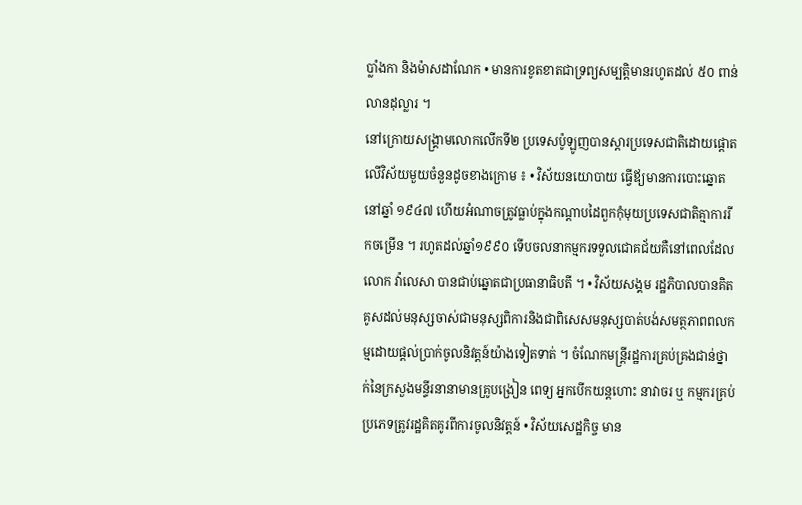ប្លាំងកា និងម៉ាសដាណែក • មានការខូតខាតជាទ្រព្យសម្បត្តិមានរហូតដល់ ៥០ ពាន់លានដុល្លារ ។
នៅក្រោយសង្រ្គាមលោកលើកទី២ ប្រទេសប៉ូឡូញបានស្ដារប្រទេសជាតិដោយផ្ដោតលើវិស័យមួយចំនួនដូចខាងក្រោម ៖ • វិស័យនយោបាយ ធ្វើឪ្យមានការបោះឆ្នោតនៅឆ្នាំ ១៩៤៧ ហើយអំណាចត្រូវធ្លាប់ក្នុងកណ្ដាបដៃពួកកុំមុយប្រទេសជាតិគ្មាការរីកចម្រើន ។ រហូតដល់ឆ្នាំ១៩៩០ ទើបចលនាកម្មករទទួលជោគជ័យគឺនៅពេលដែលលោក វ៉ាលេសា បានជាប់ឆ្នោតជាប្រធានាធិបតី ។ • វិស័យសង្គម រដ្ឋភិបាលបានគិតគូសដល់មនុស្សចាស់ជាមនុស្សពិការនិងជាពិសេសមនុស្សបាត់បង់សមត្ថភាពពលកម្មដោយផ្ដល់ប្រាក់ចូលនិវត្តន៍យ៉ាងទៀតទាត់ ។ ចំណែកមន្រ្ដីរដ្ឋការគ្រប់គ្រងជាន់ថ្នាក់នៃក្រសួងមន្ទីរនានាមានគ្រូបង្រៀន ពេទ្យ អ្នកបើកយន្ដហោះ នាវាចរ ឬ កម្មករគ្រប់ប្រភេទត្រូវរដ្ឋគិតគូរពីការចូលនិវត្តន៍ • វិស័យសេដ្ឋកិច្ច មាន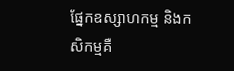ផ្នែកឧស្សាហកម្ម និងកសិកម្មគឺ